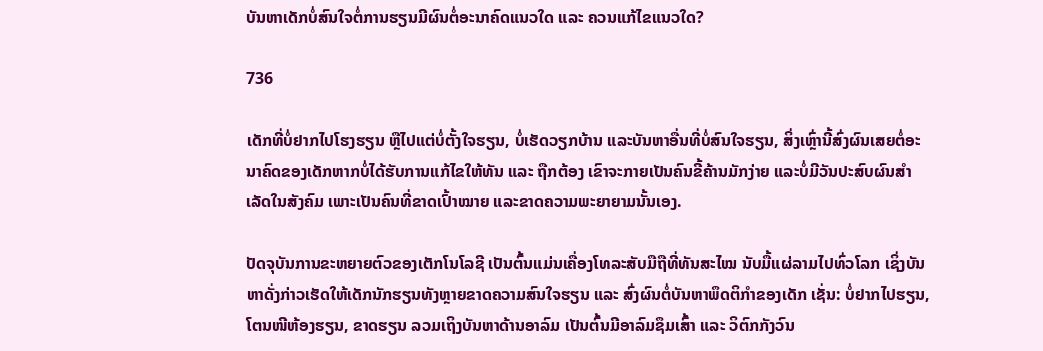ບັນຫາເດັກບໍ່ສົນໃຈຕໍ່ການຮຽນມີຜົນຕໍ່ອະນາຄົດແນວໃດ ແລະ ຄວນແກ້ໄຂແນວໃດ?

736

ເດັກທີ່ບໍ່ຢາກໄປໂຮງຮຽນ ຫຼືໄປແຕ່ບໍ່ຕັ້ງໃຈຮຽນ, ບໍ່ເຮັດວຽກບ້ານ ແລະບັນຫາອື່ນທີ່ບໍ່ສົນໃຈຮຽນ, ສິ່ງເຫຼົ່ານີ້ສົ່ງຜົນເສຍຕໍ່ອະນາຄົດຂອງເດັກຫາກບໍ່ໄດ້ຮັບການແກ້ໄຂໃຫ້ທັນ ແລະ ຖືກຕ້ອງ ເຂົາຈະກາຍເປັນຄົນຂີ້ຄ້ານມັກງ່າຍ ແລະບໍ່ມີວັນປະສົບຜົນສຳເລັດໃນສັງຄົມ ເພາະເປັນຄົນທີ່ຂາດເປົ້າໝາຍ ແລະຂາດຄວາມພະຍາຍາມນັ້ນເອງ.

ປັດຈຸບັນການຂະຫຍາຍຕົວຂອງເຕັກໂນໂລຊີ ເປັນຕົ້ນແມ່ນເຄື່ອງໂທລະສັບມືຖືທີ່ທັນສະໄໝ ນັບມື້ແຜ່ລາມໄປທົ່ວໂລກ ເຊິ່ງບັນຫາດັ່ງກ່າວເຮັດໃຫ້ເດັກນັກຮຽນທັງຫຼາຍຂາດຄວາມສົນໃຈຮຽນ ແລະ ສົ່ງຜົນຕໍ່ບັນຫາພຶດຕິກຳຂອງເດັກ ເຊັ່ນ: ບໍ່ຢາກໄປຮຽນ, ໂຕນໜີຫ້ອງຮຽນ, ຂາດຮຽນ ລວມເຖິງບັນຫາດ້ານອາລົມ ເປັນຕົ້ນມີອາລົມຊຶມເສົ້າ ແລະ ວິຕົກກັງວົນ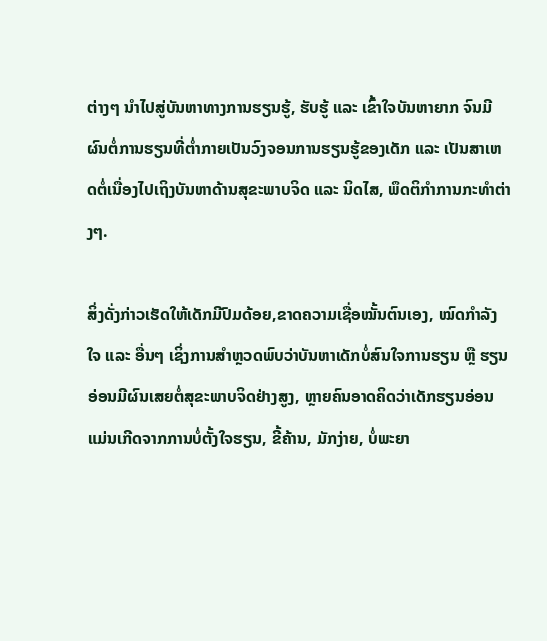ຕ່າງໆ ນຳໄປສູ່ບັນຫາທາງການຮຽນຮູ້, ຮັບຮູ້ ແລະ ເຂົ້າໃຈບັນຫາຍາກ ຈົນມີຜົນຕໍ່ການຮຽນທີ່ຕໍ່າກາຍເປັນວົງຈອນການຮຽນຮູ້ຂອງເດັກ ແລະ ເປັນສາເຫດຕໍ່ເນື່ອງໄປເຖິງບັນຫາດ້ານສຸຂະພາບຈິດ ແລະ ນິດໄສ, ພຶດຕິກຳການກະທຳຕ່າງໆ.

ສິ່ງດັ່ງກ່າວເຮັດໃຫ້ເດັກມີປົມດ້ອຍ,ຂາດຄວາມເຊື່ອໝັ້ນຕົນເອງ, ໝົດກຳລັງໃຈ ແລະ ອື່ນໆ ເຊິ່ງການສຳຫຼວດພົບວ່າບັນຫາເດັກບໍ່ສົນໃຈການຮຽນ ຫຼື ຮຽນອ່ອນມີຜົນເສຍຕໍ່ສຸຂະພາບຈິດຢ່າງສູງ, ຫຼາຍຄົນອາດຄິດວ່າເດັກຮຽນອ່ອນແມ່ນເກີດຈາກການບໍ່ຕັ້ງໃຈຮຽນ, ຂີ້ຄ້ານ, ມັກງ່າຍ, ບໍ່ພະຍາ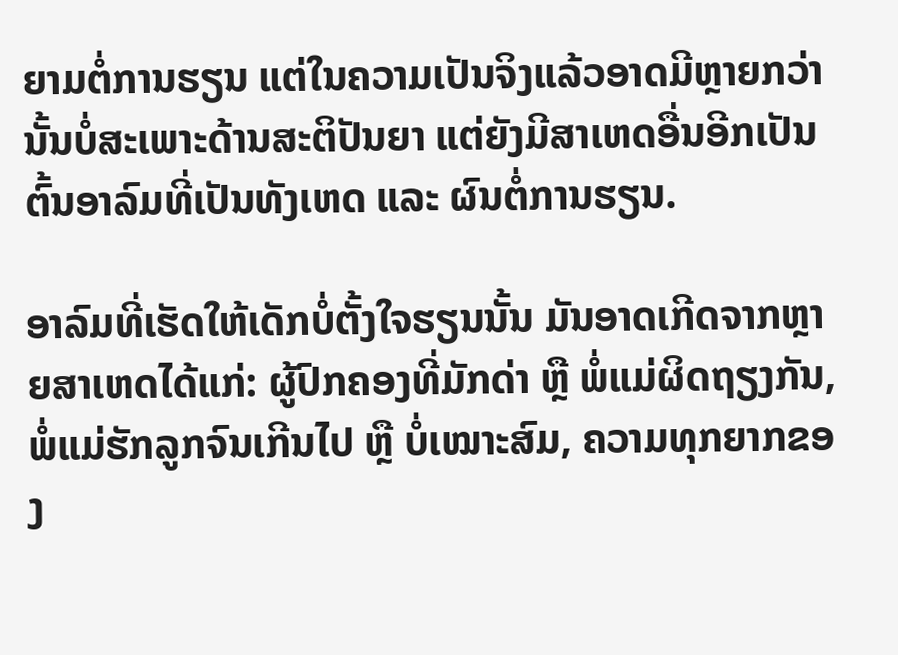ຍາມຕໍ່ການຮຽນ ແຕ່ໃນຄວາມເປັນຈິງແລ້ວອາດມີຫຼາຍກວ່ານັ້ນບໍ່ສະເພາະດ້ານສະຕິປັນຍາ ແຕ່ຍັງມີສາເຫດອື່ນອີກເປັນຕົ້ນອາລົມທີ່ເປັນທັງເຫດ ແລະ ຜົນຕໍ່ການຮຽນ.

ອາລົມທີ່ເຮັດໃຫ້ເດັກບໍ່ຕັ້ງໃຈຮຽນນັ້ນ ມັນອາດເກີດຈາກຫຼາຍສາເຫດໄດ້ແກ່: ຜູ້ປົກຄອງທີ່ມັກດ່າ ຫຼື ພໍ່ແມ່ຜິດຖຽງກັນ, ພໍ່ແມ່ຮັກລູກຈົນເກີນໄປ ຫຼື ບໍ່ເໝາະສົມ, ຄວາມທຸກຍາກຂອງ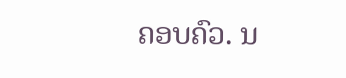ຄອບຄົວ. ນ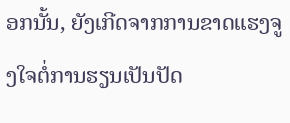ອກນັ້ນ, ຍັງເກີດຈາກການຂາດແຮງຈູງໃຈຕໍ່ການຮຽນເປັນປັດ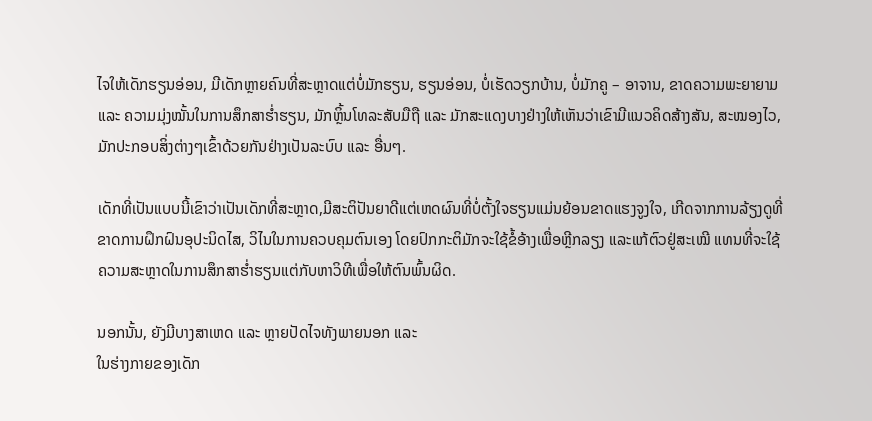ໄຈໃຫ້ເດັກຮຽນອ່ອນ, ມີເດັກຫຼາຍຄົນທີ່ສະຫຼາດແຕ່ບໍ່ມັກຮຽນ, ຮຽນອ່ອນ, ບໍ່ເຮັດວຽກບ້ານ, ບໍ່ມັກຄູ – ອາຈານ, ຂາດຄວາມພະຍາຍາມ ແລະ ຄວາມມຸ່ງໝັ້ນໃນການສຶກສາຮໍ່າຮຽນ, ມັກຫຼິ້ນໂທລະສັບມືຖື ແລະ ມັກສະແດງບາງຢ່າງໃຫ້ເຫັນວ່າເຂົາມີແນວຄິດສ້າງສັນ, ສະໝອງໄວ, ມັກປະກອບສິ່ງຕ່າງໆເຂົ້າດ້ວຍກັນຢ່າງເປັນລະບົບ ແລະ ອື່ນໆ.

ເດັກທີ່ເປັນແບບນີ້ເຂົາວ່າເປັນເດັກທີ່ສະຫຼາດ,ມີສະຕິປັນຍາດີແຕ່ເຫດຜົນທີ່ບໍ່ຕັ້ງໃຈຮຽນແມ່ນຍ້ອນຂາດແຮງຈູງໃຈ, ເກີດຈາກການລ້ຽງດູທີ່ຂາດການຝຶກຝົນອຸປະນິດໄສ, ວິໄນໃນການຄວບຄຸມຕົນເອງ ໂດຍປົກກະຕິມັກຈະໃຊ້ຂໍ້ອ້າງເພື່ອຫຼີກລຽງ ແລະແກ້ຕົວຢູ່ສະເໝີ ແທນທີ່ຈະໃຊ້ ຄວາມສະຫຼາດໃນການສຶກສາຮໍ່າຮຽນແຕ່ກັບຫາວິທີເພື່ອໃຫ້ຕົນພົ້ນຜິດ.

ນອກນັ້ນ, ຍັງມີບາງສາເຫດ ແລະ ຫຼາຍປັດໄຈທັງພາຍນອກ ແລະ
ໃນຮ່າງກາຍຂອງເດັກ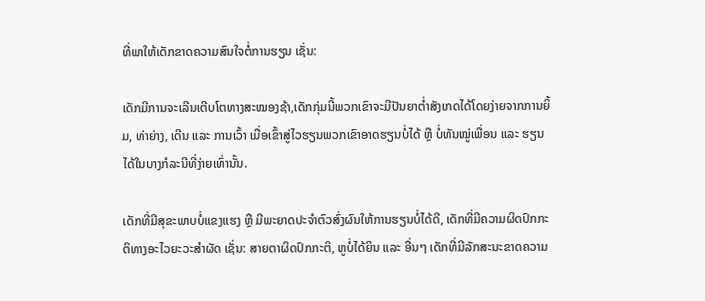ທີ່ພາໃຫ້ເດັກຂາດຄວາມສົນໃຈຕໍ່ການຮຽນ ເຊັ່ນ:

ເດັກມີການຈະເລີນເຕີບໂຕທາງສະໝອງຊ້າ,ເດັກກຸ່ມນີ້ພວກເຂົາຈະມີປັນຍາຕໍ່າສັງເກດໄດ້ໂດຍງ່າຍຈາກການຍິ້ມ, ທ່າຍ່າງ, ເດີນ ແລະ ການເວົ້າ ເມື່ອເຂົ້າສູ່ໄວຮຽນພວກເຂົາອາດຮຽນບໍ່ໄດ້ ຫຼື ບໍ່ທັນໝູ່ເພື່ອນ ແລະ ຮຽນໄດ້ໃນບາງກໍລະນີທີ່ງ່າຍເທົ່ານັ້ນ.

ເດັກທີ່ມີສຸຂະພາບບໍ່ແຂງແຮງ ຫຼື ມີພະຍາດປະຈຳຕົວສົ່ງຜົນໃຫ້ການຮຽນບໍ່ໄດ້ດີ, ເດັກທີ່ມີຄວາມຜິດປົກກະຕິທາງອະໄວຍະວະສຳຜັດ ເຊັ່ນ: ສາຍຕາຜິດປົກກະຕິ, ຫູບໍ່ໄດ້ຍິນ ແລະ ອື່ນໆ ເດັກທີ່ມີລັກສະນະຂາດຄວາມ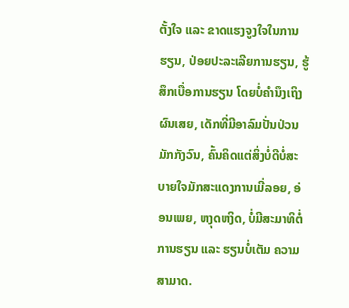ຕັ້ງໃຈ ແລະ ຂາດແຮງຈູງໃຈໃນການຮຽນ, ປ່ອຍປະລະເລີຍການຮຽນ, ຮູ້ສຶກເບື່ອການຮຽນ ໂດຍບໍ່ຄຳນຶງເຖິງຜົນເສຍ, ເດັກທີ່ມີອາລົມປັ່ນປ່ວນມັກກັງວົນ, ຄົ້ນຄິດແຕ່ສິ່ງບໍ່ດີບໍ່ສະບາຍໃຈມັກສະແດງການເມີ່ລອຍ, ອ່ອນເພຍ, ຫງຸດຫງິດ, ບໍ່ມີສະມາທິຕໍ່ການຮຽນ ແລະ ຮຽນບໍ່ເຕັມ ຄວາມສາມາດ.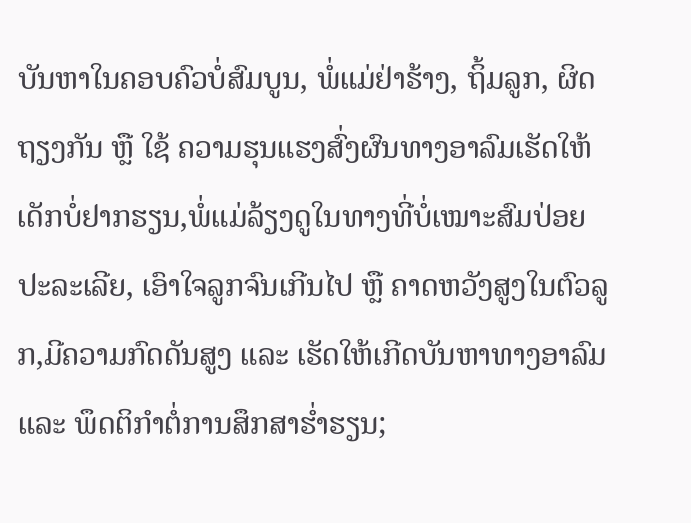ບັນຫາໃນຄອບຄົວບໍ່ສົມບູນ, ພໍ່ແມ່ຢ່າຮ້າງ, ຖິ້ມລູກ, ຜິດຖຽງກັນ ຫຼື ໃຊ້ ຄວາມຮຸນແຮງສົ່ງຜົນທາງອາລົມເຮັດໃຫ້ເດັກບໍ່ຢາກຮຽນ,ພໍ່ແມ່ລ້ຽງດູໃນທາງທີ່ບໍ່ເໝາະສົມປ່ອຍປະລະເລີຍ, ເອົາໃຈລູກຈົນເກີນໄປ ຫຼື ຄາດຫວັງສູງໃນຕົວລູກ,ມີຄວາມກົດດັນສູງ ແລະ ເຮັດໃຫ້ເກີດບັນຫາທາງອາລົມ ແລະ ພຶດຕິກຳຕໍ່ການສຶກສາຮໍ່າຮຽນ;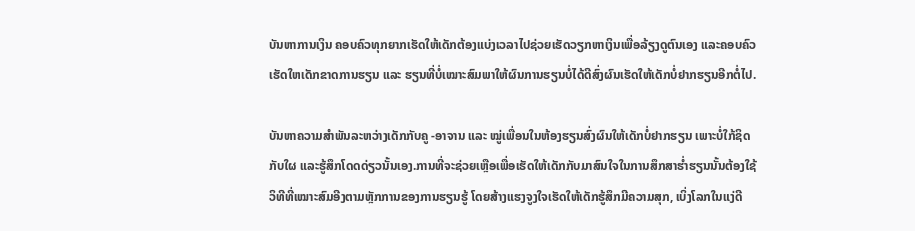ບັນຫາການເງິນ ຄອບຄົວທຸກຍາກເຮັດໃຫ້ເດັກຕ້ອງແບ່ງເວລາໄປຊ່ວຍເຮັດວຽກຫາເງິນເພື່ອລ້ຽງດູຕົນເອງ ແລະຄອບຄົວ ເຮັດໃຫເດັກຂາດການຮຽນ ແລະ ຮຽນທີ່ບໍ່ເໝາະສົມພາໃຫ້ຜົນການຮຽນບໍ່ໄດ້ດີສົ່ງຜົນເຮັດໃຫ້ເດັກບໍ່ຢາກຮຽນອີກຕໍ່ໄປ.

ບັນຫາຄວາມສໍາພັນລະຫວ່າງເດັກກັບຄູ -ອາຈານ ແລະ ໝູ່ເພື່ອນໃນຫ້ອງຮຽນສົ່ງຜົນໃຫ້ເດັກບໍ່ຢາກຮຽນ ເພາະບໍ່ໃກ້ຊິດກັບໃຜ ແລະຮູ້ສຶກໂດດດ່ຽວນັ້ນເອງ.ການທີ່ຈະຊ່ວຍເຫຼືອເພື່ອເຮັດໃຫ້ເດັກກັບມາສົນໃຈໃນການສຶກສາຮໍ່າຮຽນນັ້ນຕ້ອງໃຊ້ວິທີທີ່ເໝາະສົມອີງຕາມຫຼັກການຂອງການຮຽນຮູ້ ໂດຍສ້າງແຮງຈູງໃຈເຮັດໃຫ້ເດັກຮູ້ສຶກມີຄວາມສຸກ, ເບິ່ງໂລກໃນແງ່ດີ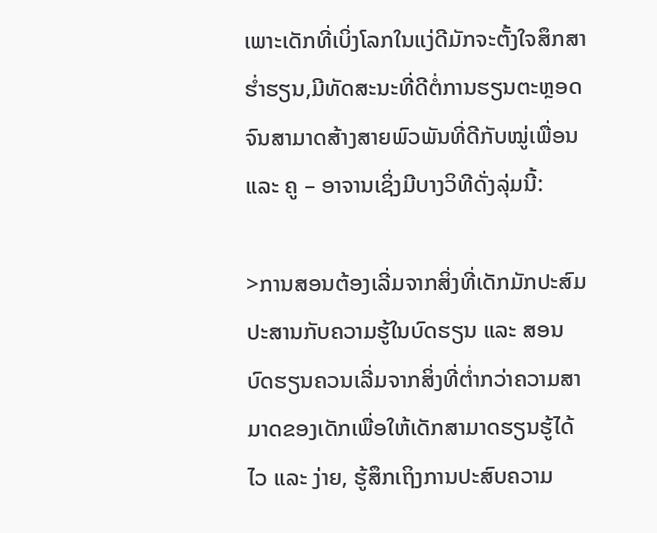ເພາະເດັກທີ່ເບິ່ງໂລກໃນແງ່ດີມັກຈະຕັ້ງໃຈສຶກສາຮໍ່າຮຽນ,ມີທັດສະນະທີ່ດີຕໍ່ການຮຽນຕະຫຼອດຈົນສາມາດສ້າງສາຍພົວພັນທີ່ດີກັບໝູ່ເພື່ອນ ແລະ ຄູ – ອາຈານເຊິ່ງມີບາງວິທີດັ່ງລຸ່ມນີ້:

>ການສອນຕ້ອງເລີ່ມຈາກສິ່ງທີ່ເດັກມັກປະສົມປະສານກັບຄວາມຮູ້ໃນບົດຮຽນ ແລະ ສອນບົດຮຽນຄວນເລີ່ມຈາກສິ່ງທີ່ຕໍ່າກວ່າຄວາມສາມາດຂອງເດັກເພື່ອໃຫ້ເດັກສາມາດຮຽນຮູ້ໄດ້ໄວ ແລະ ງ່າຍ, ຮູ້ສຶກເຖິງການປະສົບຄວາມ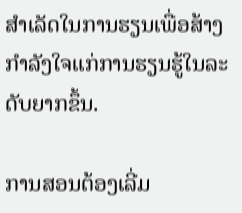ສຳເລັດໃນການຮຽນເພື່ອສ້າງກຳລັງໃຈແກ່ການຮຽນຮູ້ໃນລະດັບຍາກຂຶ້ນ.

ການສອນຕ້ອງເລີ່ມ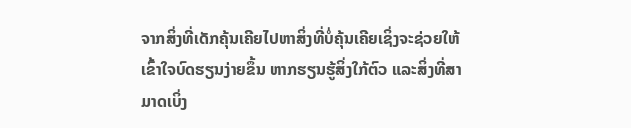ຈາກສິ່ງທີ່ເດັກຄຸ້ນເຄີຍໄປຫາສິ່ງທີ່ບໍ່ຄຸ້ນເຄີຍເຊິ່ງຈະຊ່ວຍໃຫ້ເຂົ້າໃຈບົດຮຽນງ່າຍຂຶ້ນ ຫາກຮຽນຮູ້ສິ່ງໃກ້ຕົວ ແລະສິ່ງທີ່ສາມາດເບິ່ງ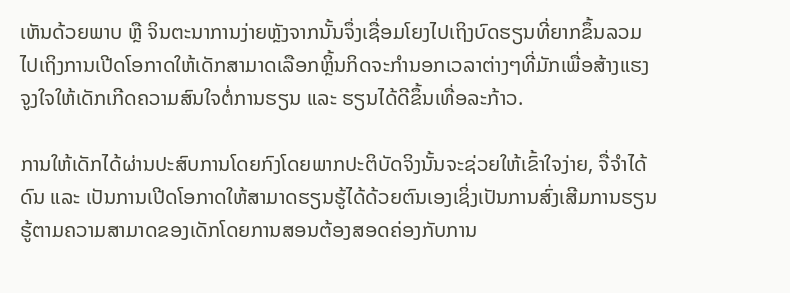ເຫັນດ້ວຍພາບ ຫຼື ຈິນຕະນາການງ່າຍຫຼັງຈາກນັ້ນຈຶ່ງເຊື່ອມໂຍງໄປເຖິງບົດຮຽນທີ່ຍາກຂຶ້ນລວມໄປເຖິງການເປີດໂອກາດໃຫ້ເດັກສາມາດເລືອກຫຼິ້ນກິດຈະກຳນອກເວລາຕ່າງໆທີ່ມັກເພື່ອສ້າງແຮງຈູງໃຈໃຫ້ເດັກເກີດຄວາມສົນໃຈຕໍ່ການຮຽນ ແລະ ຮຽນໄດ້ດີຂຶ້ນເທື່ອລະກ້າວ.

ການໃຫ້ເດັກໄດ້ຜ່ານປະສົບການໂດຍກົງໂດຍພາກປະຕິບັດຈິງນັ້ນຈະຊ່ວຍໃຫ້ເຂົ້າໃຈງ່າຍ, ຈື່ຈຳໄດ້ດົນ ແລະ ເປັນການເປີດໂອກາດໃຫ້ສາມາດຮຽນຮູ້ໄດ້ດ້ວຍຕົນເອງເຊິ່ງເປັນການສົ່ງເສີມການຮຽນຮູ້ຕາມຄວາມສາມາດຂອງເດັກໂດຍການສອນຕ້ອງສອດຄ່ອງກັບການ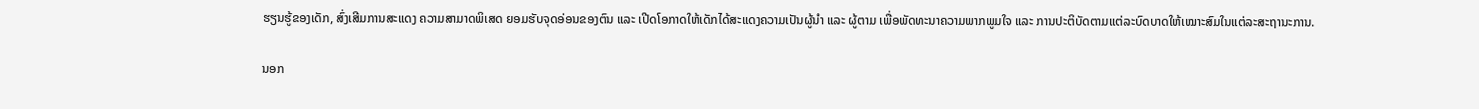ຮຽນຮູ້ຂອງເດັກ, ສົ່ງເສີມການສະແດງ ຄວາມສາມາດພິເສດ ຍອມຮັບຈຸດອ່ອນຂອງຕົນ ແລະ ເປີດໂອກາດໃຫ້ເດັກໄດ້ສະແດງຄວາມເປັນຜູ້ນຳ ແລະ ຜູ້ຕາມ ເພື່ອພັດທະນາຄວາມພາກພູມໃຈ ແລະ ການປະຕິບັດຕາມແຕ່ລະບົດບາດໃຫ້ເໝາະສົມໃນແຕ່ລະສະຖານະການ.

ນອກ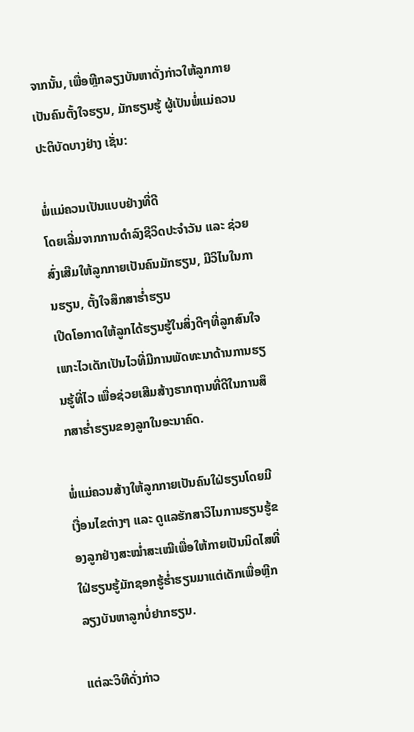ຈາກນັ້ນ, ເພື່ອຫຼີກລຽງບັນຫາດັ່ງກ່າວໃຫ້ລູກກາຍເປັນຄົນຕັ້ງໃຈຮຽນ, ມັກຮຽນຮູ້ ຜູ້ເປັນພໍ່ແມ່ຄວນປະຕິບັດບາງຢ່າງ ເຊັ່ນ:

ພໍ່ແມ່ຄວນເປັນແບບຢ່າງທີ່ດີ
ໂດຍເລີ່ມຈາກການດຳລົງຊີວິດປະຈຳວັນ ແລະ ຊ່ວຍສົ່ງເສີມໃຫ້ລູກກາຍເປັນຄົນມັກຮຽນ, ມີວິໄນໃນການຮຽນ, ຕັ້ງໃຈສຶກສາຮໍ່າຮຽນ
ເປີດໂອກາດໃຫ້ລູກໄດ້ຮຽນຮູ້ໃນສິ່ງດີໆທີ່ລູກສົນໃຈ
ເພາະໄວເດັກເປັນໄວທີ່ມີການພັດທະນາດ້ານການຮຽນຮູ້ທີ່ໄວ ເພື່ອຊ່ວຍເສີມສ້າງຮາກຖານທີ່ດີໃນການສຶກສາຮໍ່າຮຽນຂອງລູກໃນອະນາຄົດ.

ພໍ່ແມ່ຄວນສ້າງໃຫ້ລູກກາຍເປັນຄົນໃຝ່ຮຽນໂດຍມີເງື່ອນໄຂຕ່າງໆ ແລະ ດູແລຮັກສາວິໄນການຮຽນຮູ້ຂອງລູກຢ່າງສະໝໍ່າສະເໝີເພື່ອໃຫ້ກາຍເປັນນິດໄສທີ່ໃຝ່ຮຽນຮູ້ມັກຊອກຮູ້ຮໍ່າຮຽນມາແຕ່ເດັກເພື່ອຫຼີກລຽງບັນຫາລູກບໍ່ຢາກຮຽນ.

ແຕ່ລະວິທີດັ່ງກ່າວ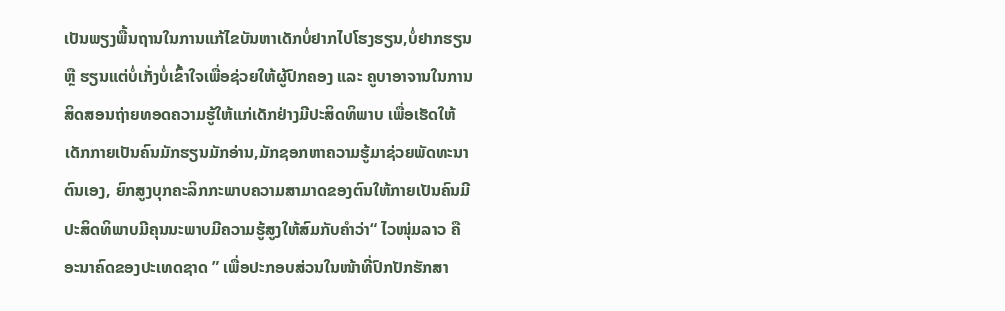ເປັນພຽງພື້ນຖານໃນການແກ້ໄຂບັນຫາເດັກບໍ່ຢາກໄປໂຮງຮຽນ,ບໍ່ຢາກຮຽນ ຫຼື ຮຽນແຕ່ບໍ່ເກັ່ງບໍ່ເຂົ້າໃຈເພື່ອຊ່ວຍໃຫ້ຜູ້ປົກຄອງ ແລະ ຄູບາອາຈານໃນການສິດສອນຖ່າຍທອດຄວາມຮູ້ໃຫ້ແກ່ເດັກຢ່າງມີປະສິດທິພາບ ເພື່ອເຮັດໃຫ້ເດັກກາຍເປັນຄົນມັກຮຽນມັກອ່ານ,ມັກຊອກຫາຄວາມຮູ້ມາຊ່ວຍພັດທະນາຕົນເອງ, ຍົກສູງບຸກຄະລິກກະພາບຄວາມສາມາດຂອງຕົນໃຫ້ກາຍເປັນຄົນມີປະສິດທິພາບມີຄຸນນະພາບມີຄວາມຮູ້ສູງໃຫ້ສົມກັບຄໍາວ່າ“ ໄວໜຸ່ມລາວ ຄືອະນາຄົດຂອງປະເທດຊາດ ” ເພື່ອປະກອບສ່ວນໃນໜ້າທີ່ປົກປັກຮັກສາ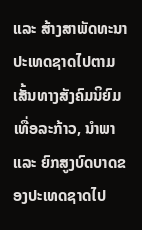ແລະ ສ້າງສາພັດທະນາປະເທດຊາດໄປຕາມເສັ້ນທາງສັງຄົມນິຍົມເທື່ອລະກ້າວ, ນໍາພາ ແລະ ຍົກສູງບົດບາດຂອງປະເທດຊາດໄປ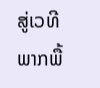ສູ່ເວທີພາກພື້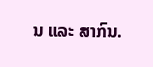ນ ແລະ ສາກົນ.